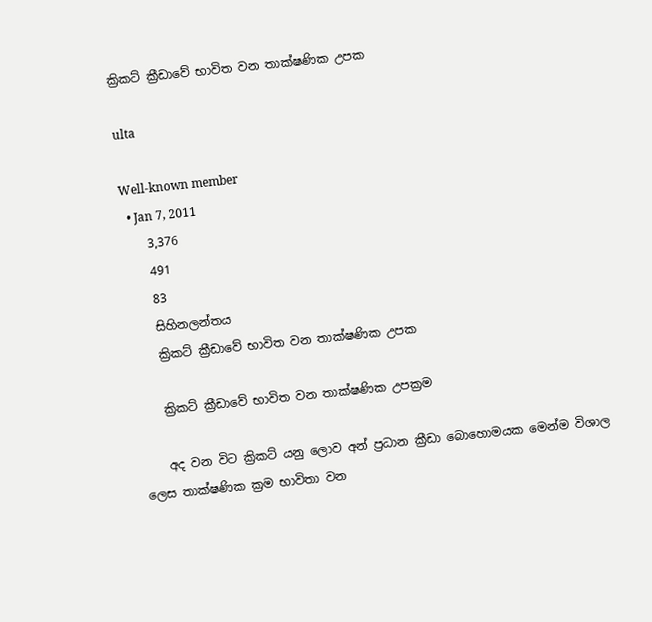ක්‍රිකට් ක්‍රීඩාවේ භාවිත වන තාක්ෂණික උපක

ulta

Well-known member
  • Jan 7, 2011
    3,376
    491
    83
    සිහිනලන්තය
    ක්‍රිකට් ක්‍රීඩාවේ භාවිත වන තාක්ෂණික උපක

    ක්‍රිකට් ක්‍රීඩාවේ භාවිත වන තාක්ෂණික උපක්‍රම

    අද වන විට ක්‍රිකට් යනු ලොව අන් ප්‍රධාන ක්‍රීඩා බොහොමයක මෙන්ම විශාල ලෙස තාක්ෂණික ක්‍රම භාවිතා වන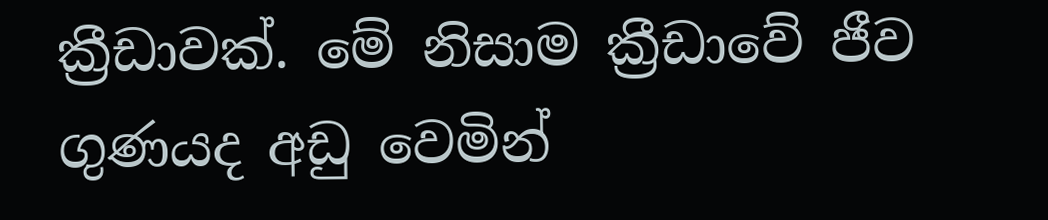ක්‍රීඩාවක්. මේ නිසාම ක්‍රීඩාවේ ජීව ගුණයද අඩු වෙමින්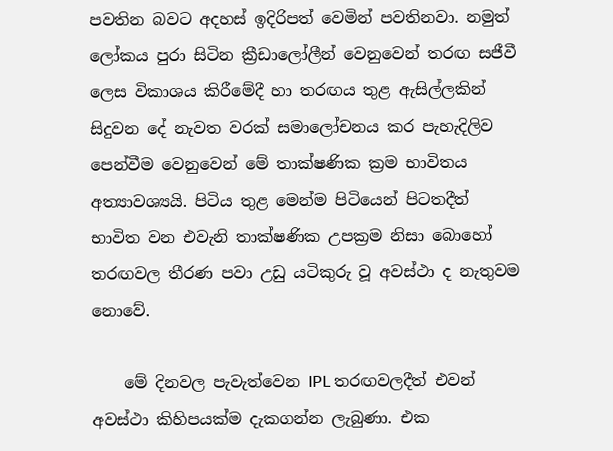පවතින බවට අදහස් ඉදිරිපත් වෙමින් පවතිනවා. නමුත් ලෝකය පුරා සිටින ක්‍රීඩාලෝලීන් වෙනුවෙන් තරඟ සජීවී ලෙස විකාශය කිරීමේදී හා තරඟය තුළ ඇසිල්ලකින් සිදුවන දේ නැවත වරක් සමාලෝචනය කර පැහැදිලිව පෙන්වීම වෙනුවෙන් මේ තාක්ෂණික ක්‍රම භාවිතය අත්‍යාවශ්‍යයි. පිටිය තුළ මෙන්ම පිටියෙන් පිටතදීත් භාවිත වන එවැනි තාක්ෂණික උපක්‍රම නිසා බොහෝ තරඟවල තීරණ පවා උඩු යටිකුරු වූ අවස්ථා ද නැතුවම නොවේ.

    මේ දිනවල පැවැත්වෙන IPL තරඟවලදීත් එවන් අවස්ථා කිහිපයක්ම දැකගන්න ලැබුණා. එක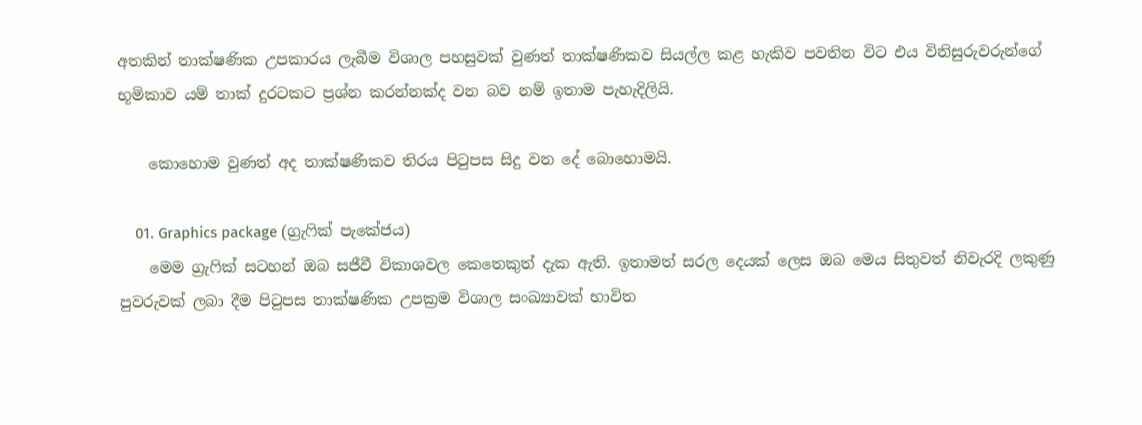අතකින් තාක්ෂණික උපකාරය ලැබීම විශාල පහසුවක් වුණත් තාක්ෂණිකව සියල්ල කළ හැකිව පවතින විට එය විනිසුරුවරුන්ගේ භූමිකාව යම් තාක් දුරටකට ප්‍රශ්න කරන්නක්ද වන බව නම් ඉතාම පැහැදිලියි.

    කොහොම වුණත් අද තාක්ෂණිකව තිරය පිටුපස සිදු වන දේ බොහොමයි.

    01. Graphics package (ග්‍රැෆික් පැකේජය)
    මෙම ග්‍රැෆික් සටහන් ඔබ සජීවී විකාශවල කෙතෙකුත් දැක ඇති. ඉතාමත් සරල දෙයක් ලෙස ඔබ මෙය සිතුවත් නිවැරදි ලකුණු පුවරුවක් ලබා දීම පිටුපස තාක්ෂණික උපක්‍රම විශාල සංඛ්‍යාවක් භාවිත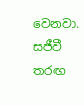වෙනවා. සජීවී තරඟ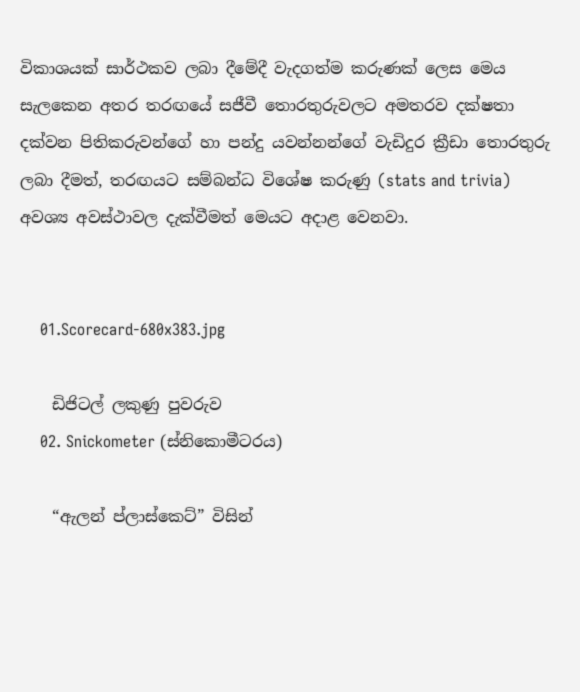විකාශයක් සාර්ථකව ලබා දීමේදී වැදගත්ම කරුණක් ලෙස මෙය සැලකෙන අතර තරඟයේ සජීවී තොරතුරුවලට අමතරව දක්ෂතා දක්වන පිතිකරුවන්ගේ හා පන්දු යවන්නන්ගේ වැඩිදුර ක්‍රීඩා තොරතුරු ලබා දීමත්, තරඟයට සම්බන්ධ විශේෂ කරුණු (stats and trivia) අවශ්‍ය අවස්ථාවල දැක්වීමත් මෙයට අදාළ වෙනවා.


    01.Scorecard-680x383.jpg

    ඩිජිටල් ලකුණු පුවරුව
    02. Snickometer (ස්නිකොමීටරය)

    “ඇලන් ප්ලාස්කෙට්” විසින්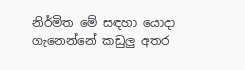නිර්මිත මේ සඳහා යොදා ගැනෙන්නේ කඩුලු අතර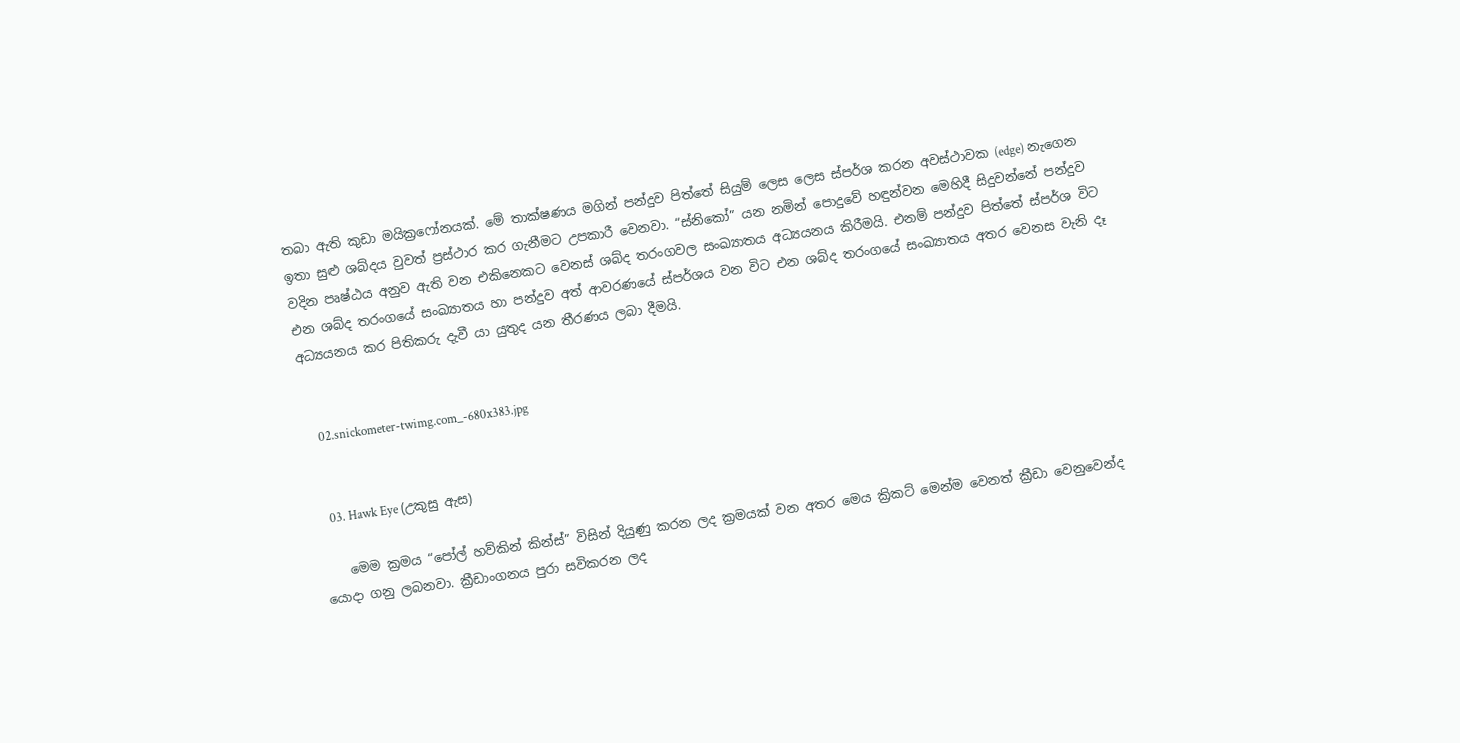තබා ඇති කුඩා මයික්‍රෆෝනයක්. මේ තාක්ෂණය මගින් පන්දුව පිත්තේ සියුම් ලෙස ලෙස ස්පර්ශ කරන අවස්ථාවක (edge) නැගෙන ඉතා සුළු ශබ්දය වුවත් ප්‍රස්ථාර කර ගැනීමට උපකාරී වෙනවා. “ස්නිකෝ” යන නමින් පොදුවේ හඳුන්වන මෙහිදී සිදුවන්නේ පන්දුව වදින පෘෂ්ඨය අනුව ඇති වන එකිනෙකට වෙනස් ශබ්ද තරංගවල සංඛ්‍යාතය අධ්‍යයනය කිරීමයි. එනම් පන්දුව පිත්තේ ස්පර්ශ විට එන ශබ්ද තරංගයේ සංඛ්‍යාතය හා පන්දුව අත් ආවරණයේ ස්පර්ශය වන විට එන ශබ්ද තරංගයේ සංඛ්‍යාතය අතර වෙනස වැනි දෑ අධ්‍යයනය කර පිතිකරු දැවී යා යුතුද යන තීරණය ලබා දීමයි.


    02.snickometer-twimg.com_-680x383.jpg


    03. Hawk Eye (උකුසු ඇස)

    මෙම ක්‍රමය “පෝල් හව්කින් කින්ස්” විසින් දියුණු කරන ලද ක්‍රමයක් වන අතර මෙය ක්‍රිකට් මෙන්ම වෙනත් ක්‍රීඩා වෙනුවෙන්ද යොදා ගනු ලබනවා. ක්‍රීඩාංගනය පුරා සවිකරන ලද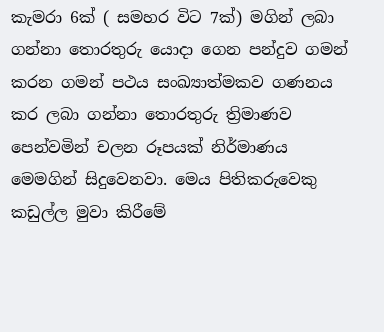කැමරා 6ක් ( සමහර විට 7ක්) මගින් ලබා ගන්නා තොරතුරු යොදා ගෙන පන්දුව ගමන් කරන ගමන් පථය සංඛ්‍යාත්මකව ගණනය කර ලබා ගන්නා තොරතුරු ත්‍රිමාණව පෙන්වමින් චලන රූපයක් නිර්මාණය මෙමගින් සිදුවෙනවා. මෙය පිතිකරුවෙකු කඩුල්ල මුවා කිරීමේ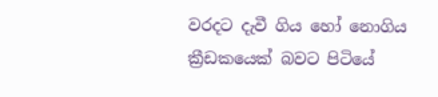වරදට දැවී ගිය හෝ නොගිය ක්‍රීඩකයෙක් බවට පිටියේ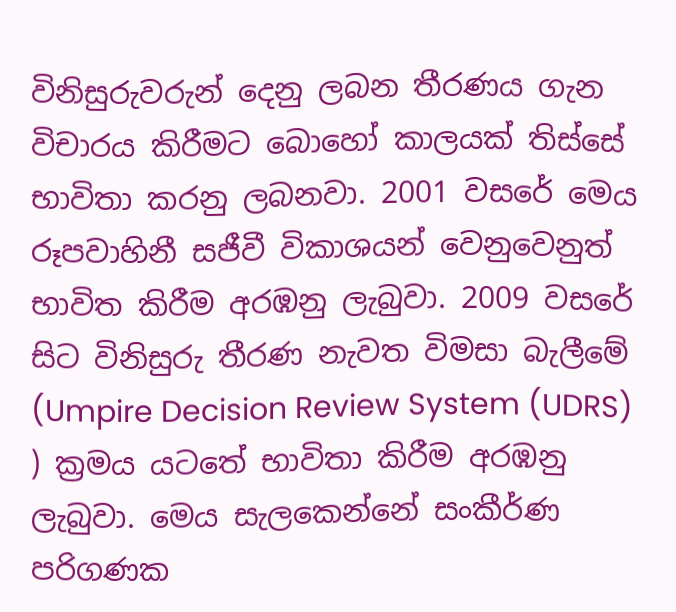විනිසුරුවරුන් දෙනු ලබන තීරණය ගැන විචාරය කිරීමට බොහෝ කාලයක් තිස්සේ භාවිතා කරනු ලබනවා. 2001 වසරේ මෙය රූපවාහිනී සජීවී විකාශයන් වෙනුවෙනුත් භාවිත කිරීම අරඹනු ලැබුවා. 2009 වසරේ සිට විනිසුරු තීරණ නැවත විමසා බැලීමේ (Umpire Decision Review System (UDRS) ) ක්‍රමය යටතේ භාවිතා කිරීම අරඹනු ලැබුවා. මෙය සැලකෙන්නේ සංකීර්ණ පරිගණක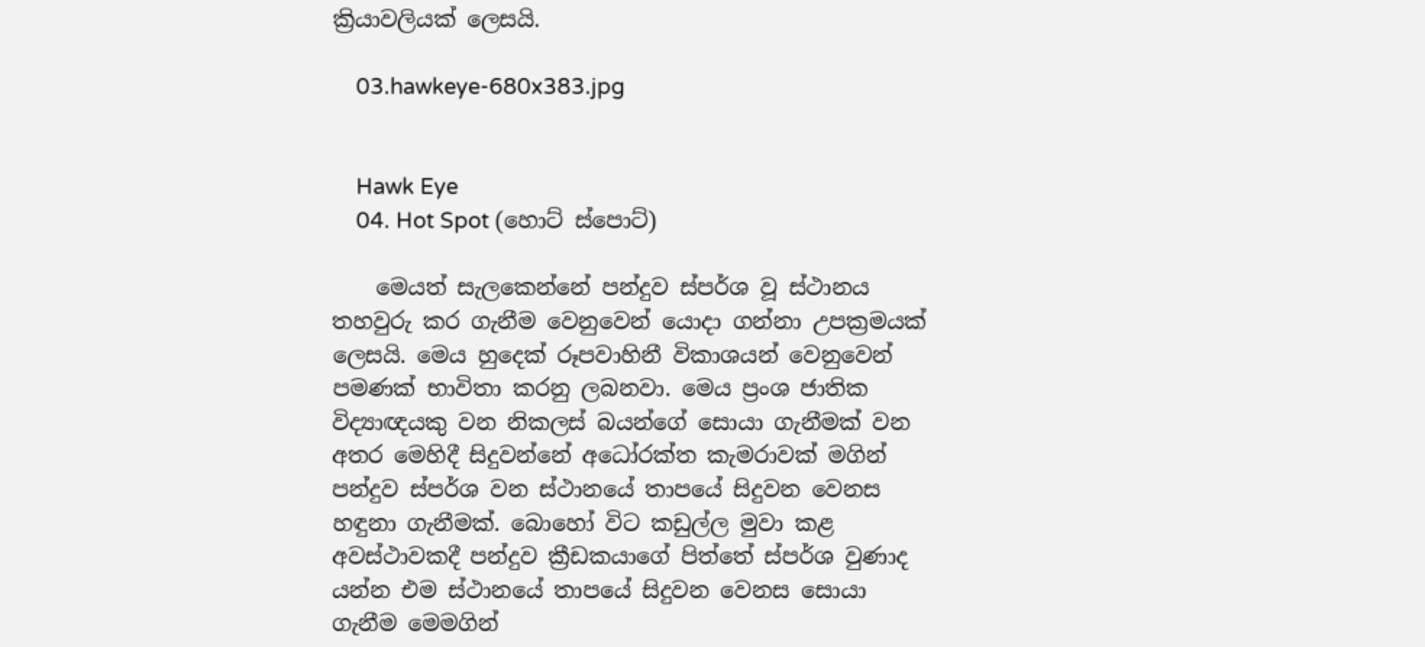ක්‍රියාවලියක් ලෙසයි.

    03.hawkeye-680x383.jpg


    Hawk Eye
    04. Hot Spot (හොට් ස්පොට්)

    මෙයත් සැලකෙන්නේ පන්දුව ස්පර්ශ වූ ස්ථානය තහවුරු කර ගැනීම වෙනුවෙන් යොදා ගන්නා උපක්‍රමයක් ලෙසයි. මෙය හුදෙක් රූපවාහිනී විකාශයන් වෙනුවෙන් පමණක් භාවිතා කරනු ලබනවා. මෙය ප්‍රංශ ජාතික විද්‍යාඥයකු වන නිකලස් බයන්ගේ සොයා ගැනීමක් වන අතර මෙහිදී සිදුවන්නේ අධෝරක්ත කැමරාවක් මගින් පන්දුව ස්පර්ශ වන ස්ථානයේ තාපයේ සිදුවන වෙනස හඳුනා ගැනීමක්. බොහෝ විට කඩුල්ල මුවා කළ අවස්ථාවකදී පන්දුව ක්‍රීඩකයාගේ පිත්තේ ස්පර්ශ වුණාද යන්න එම ස්ථානයේ තාපයේ සිදුවන වෙනස සොයා ගැනීම මෙමගින්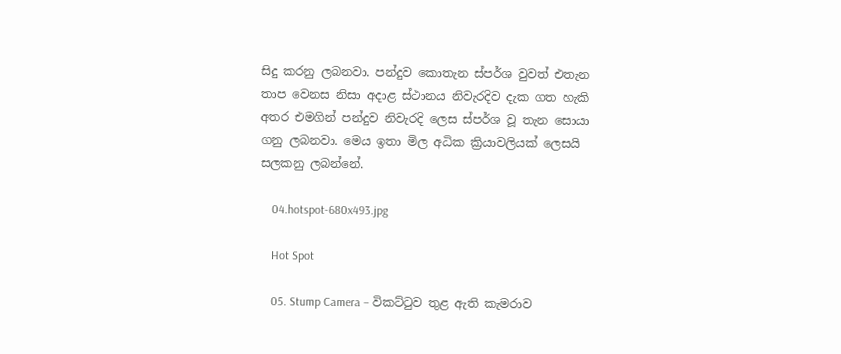සිදු කරනු ලබනවා. පන්දුව කොතැන ස්පර්ශ වුවත් එතැන තාප වෙනස නිසා අදාළ ස්ථානය නිවැරදිව දැක ගත හැකි අතර එමගින් පන්දුව නිවැරදි ලෙස ස්පර්ශ වූ තැන සොයා ගනු ලබනවා. මෙය ඉතා මිල අධික ක්‍රියාවලියක් ලෙසයි සලකනු ලබන්නේ.

    04.hotspot-680x493.jpg

    Hot Spot

    05. Stump Camera – විකට්ටුව තුළ ඇති කැමරාව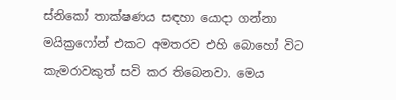ස්නිකෝ තාක්ෂණය සඳහා යොදා ගන්නා මයික්‍රෆෝන් එකට අමතරව එහි බොහෝ විට කැමරාවකුත් සවි කර තිබෙනවා. මෙය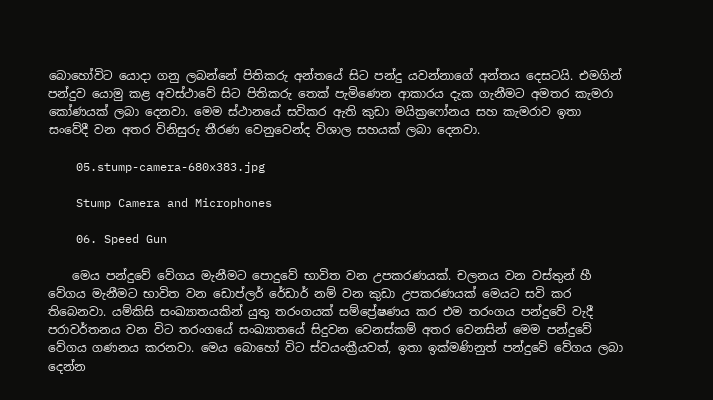බොහෝවිට යොදා ගනු ලබන්නේ පිතිකරු අන්තයේ සිට පන්දු යවන්නාගේ අන්තය දෙසටයි. එමගින් පන්දුව යොමු කළ අවස්ථාවේ සිට පිතිකරු තෙක් පැමිණෙන ආකාරය දැක ගැනීමට අමතර කැමරා කෝණයක් ලබා දෙනවා. මෙම ස්ථානයේ සවිකර ඇති කුඩා මයික්‍රෆෝනය සහ කැමරාව ඉතා සංවේදී වන අතර විනිසුරු තීරණ වෙනුවෙන්ද විශාල සහයක් ලබා දෙනවා.

    05.stump-camera-680x383.jpg

    Stump Camera and Microphones

    06. Speed Gun

    මෙය පන්දුවේ වේගය මැනීමට පොදුවේ භාවිත වන උපකරණයක්. චලනය වන වස්තුන් හී වේගය මැනීමට භාවිත වන ඩොප්ලර් රේඩාර් නම් වන කුඩා උපකරණයක් මෙයට සවි කර තිබෙනවා. යම්කිසි සංඛ්‍යාතයකින් යුතු තරංගයක් සම්ප්‍රේෂණය කර එම තරංගය පන්දුවේ වැදී පරාවර්තනය වන විට තරංගයේ සංඛ්‍යාතයේ සිදුවන වෙනස්කම් අතර වෙනසින් මෙම පන්දුවේ වේගය ගණනය කරනවා. මෙය බොහෝ විට ස්වයංක්‍රීයවත්, ඉතා ඉක්මණිනුත් පන්දුවේ වේගය ලබා දෙන්න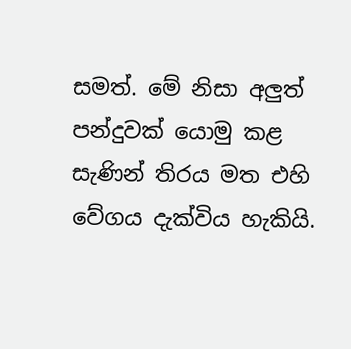සමත්. මේ නිසා අලුත් පන්දුවක් යොමු කළ සැණින් තිරය මත එහි වේගය දැක්විය හැකියි.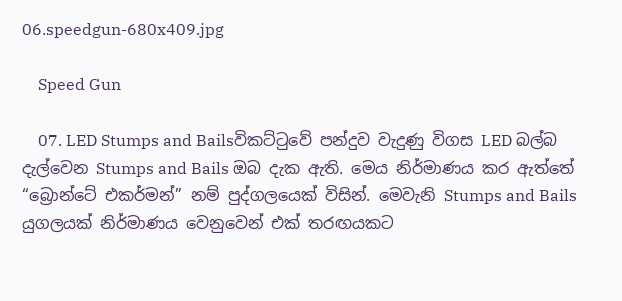06.speedgun-680x409.jpg

    Speed Gun

    07. LED Stumps and Bailsවිකට්ටුවේ පන්දුව වැදුණු විගස LED බල්බ දැල්වෙන Stumps and Bails ඔබ දැක ඇති. මෙය නිර්මාණය කර ඇත්තේ “බ්‍රොන්ටේ එකර්මන්” නම් පුද්ගලයෙක් විසින්. මෙවැනි Stumps and Bails යුගලයක් නිර්මාණය වෙනුවෙන් එක් තරඟයකට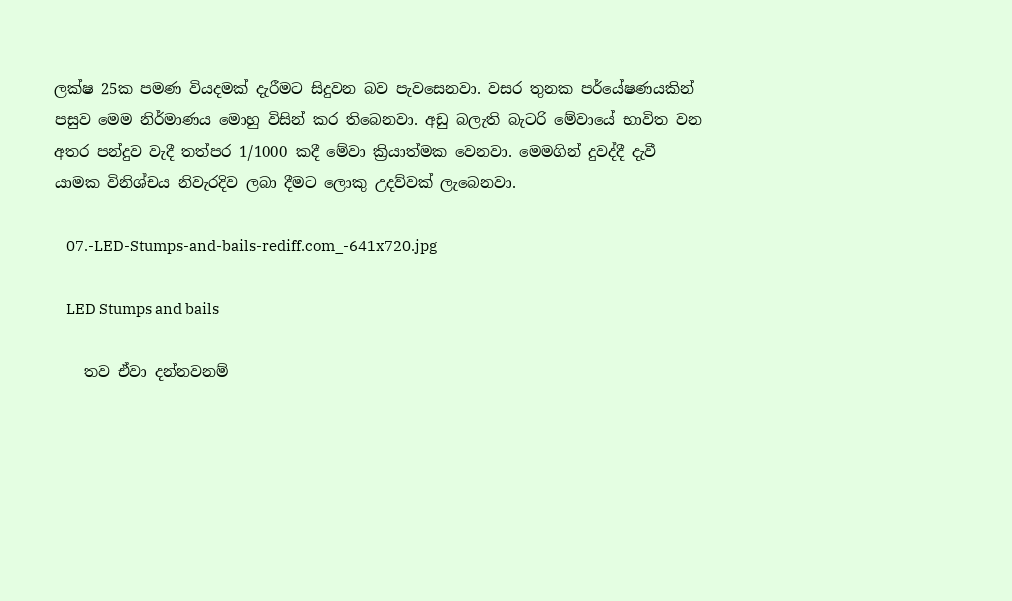ලක්ෂ 25ක පමණ වියදමක් දැරීමට සිදුවන බව පැවසෙනවා. වසර තුනක පර්යේෂණයකින් පසුව මෙම නිර්මාණය මොහු විසින් කර තිබෙනවා. අඩු බලැති බැටරි මේවායේ භාවිත වන අතර පන්දුව වැදී තත්පර 1/1000 කදී මේවා ක්‍රියාත්මක වෙනවා. මෙමගින් දුවද්දී දැවී යාමක විනිශ්චය නිවැරදිව ලබා දීමට ලොකු උදව්වක් ලැබෙනවා.

    07.-LED-Stumps-and-bails-rediff.com_-641x720.jpg

    LED Stumps and bails

    තව ඒවා දන්නවනම්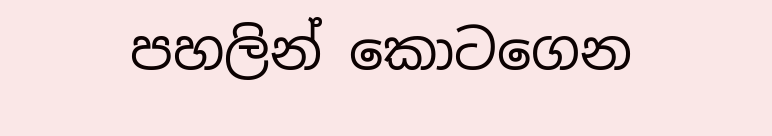පහලින් කොටගෙන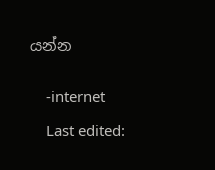යන්න


    -internet

    Last edited: